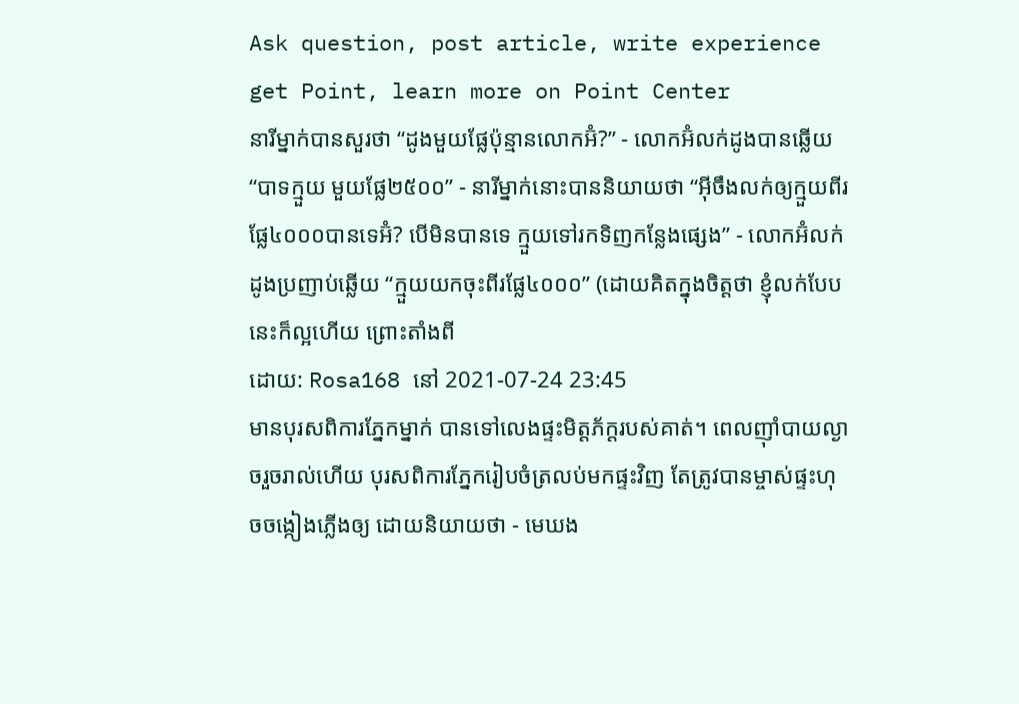Ask question, post article, write experience get Point, learn more on Point Center
នារីម្នាក់បានសួរថា “ដូងមួយផ្លែប៉ុន្មានលោកអ៊ំ?” - លោកអ៊ំលក់ដូងបានឆ្លើយ “បាទក្មួយ មួយផ្លែ២៥០០” - នារីម្នាក់នោះបាននិយាយថា “អ៊ីចឹងលក់ឲ្យក្មួយពីរផ្លែ៤០០០បានទេអ៊ំ? បើមិនបានទេ ក្មួយទៅរកទិញកន្លែងផ្សេង” - លោកអ៊ំលក់ដូងប្រញាប់ឆ្លើយ “ក្មួយយកចុះពីរផ្លែ៤០០០” (ដោយគិតក្នុងចិត្ដថា ខ្ញុំលក់បែបនេះក៏ល្អហើយ ព្រោះតាំងពី
ដោយ: Rosa168 នៅ 2021-07-24 23:45
មានបុរសពិការភ្នែកម្នាក់ បានទៅលេងផ្ទះមិត្ដភ័ក្ដរបស់គាត់។ ពេលញ៉ាំបាយល្ងាចរួចរាល់ហើយ បុរសពិការភ្នែករៀបចំត្រលប់មកផ្ទះវិញ តែត្រូវបានម្ចាស់ផ្ទះហុចចង្កៀងភ្លើងឲ្យ ដោយនិយាយថា - មេឃង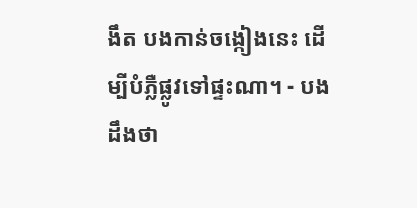ងឹត បងកាន់ចង្កៀងនេះ ដើម្បីបំភ្លឺផ្លូវទៅផ្ទះណា។ - បងដឹងថា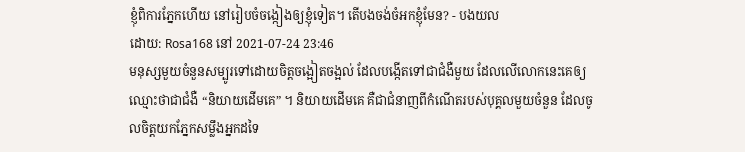ខ្ញុំពិការភ្នែកហើយ នៅរៀបចំចង្កៀងឲ្យខ្ញុំទៀត។ តើបងចង់ចំអកខ្ញុំមែន? - បងយល
ដោយ: Rosa168 នៅ 2021-07-24 23:46
មនុស្សមួយចំនួនសម្បូរទៅដោយចិត្ដចង្អៀតចង្អល់ ដែលបង្កើតទៅជាជំងឺមួយ ដែលលើលោកនេះគេឲ្យឈ្មោះថាជាជំងឺ “និយាយដើមគេ” ។ និយាយដើមគេ គឺជាជំនាញពីកំណើតរបស់បុគ្គលមួយចំនួន ដែលចូលចិត្ដយកភ្នែកសម្លឹងអ្នកដទៃ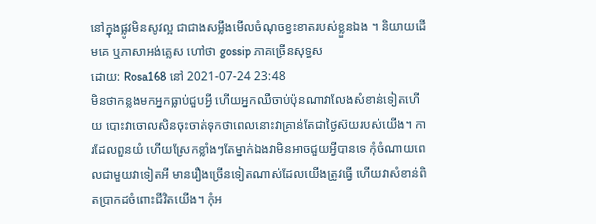នៅក្នុងផ្លូវមិនសូវល្អ ជាជាងសម្លឹងមើលចំណុចខ្វះខាតរបស់ខ្លួនឯង ។ និយាយដើមគេ ឬភាសាអង់គ្លេស ហៅថា gossip ភាគច្រើនសុទ្ធស
ដោយ: Rosa168 នៅ 2021-07-24 23:48
មិនថាកន្លងមកអ្នកធ្លាប់ជួបអ្វី ហើយអ្នកឈឺចាប់ប៉ុនណាវាលែងសំខាន់ទៀតហើយ បោះវាចោលសិនចុះចាត់ទុកថាពេលនោះវាគ្រាន់តែជាថ្ងៃស៊យរបស់យើង។ ការដែលពួនយំ ហើយស្រែកខ្លាំងៗតែម្នាក់ឯងវាមិនអាចជួយអ្វីបានទេ កុំចំណាយពេលជាមួយវាទៀតអី មានរឿងច្រើនទៀតណាស់ដែលយើងត្រូវធ្វើ ហើយវាសំខាន់ពិតប្រាកដចំពោះជីវិតយើង។ កុំអ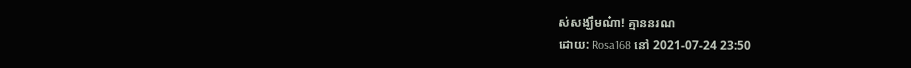ស់សង្ឃឹមណ៎ា! គ្មាននរណ
ដោយ: Rosa168 នៅ 2021-07-24 23:50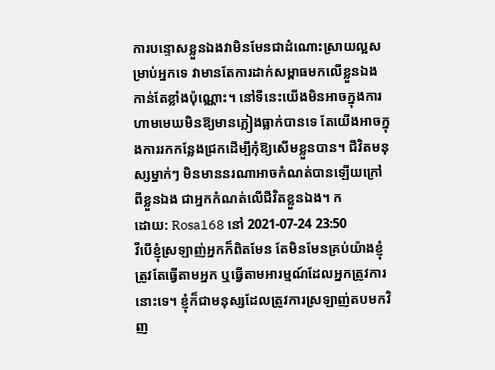ការបន្ទោសខ្លួនឯងវាមិនមែនជាដំណោះស្រាយល្អសម្រាប់អ្នកទេ វាមានតែការដាក់សម្ពាធមកលើខ្លួនឯងកាន់តែខ្លាំងប៉ុណ្ណោះ។ នៅទីនេះយើងមិនអាចក្នុងការហាមមេឃមិនឱ្យមានភ្លៀងធ្លាក់បានទេ តែយើងអាចក្នុងការរកកន្លែងជ្រកដើម្បីកុំឱ្យសើមខ្លួនបាន។ ជីវិតមនុស្សម្នាក់ៗ មិនមាននរណាអាចកំណត់បានឡើយក្រៅពីខ្លួនឯង ជាអ្នកកំណត់លើជីវិតខ្លួនឯង។ ក
ដោយ: Rosa168 នៅ 2021-07-24 23:50
វីបើខ្ញុំស្រឡាញ់អ្នកក៏ពិតមែន តែមិនមែនគ្រប់យ៉ាងខ្ញុំត្រូវតែធ្វើតាមអ្នក ឬធ្វើតាមអារម្មណ៍ដែលអ្នកត្រូវការនោះទេ។ ខ្ញុំក៏ជាមនុស្សដែលត្រូវការស្រឡាញ់តបមកវិញ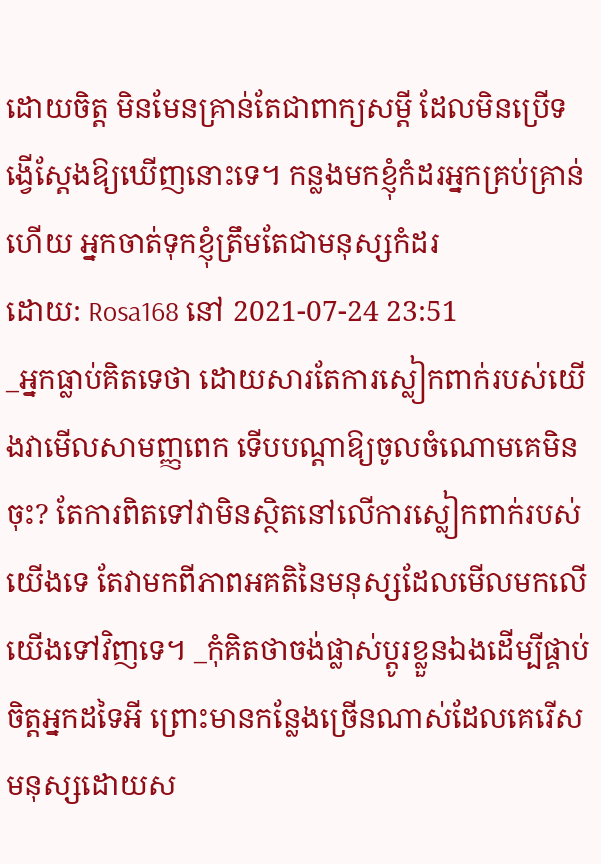ដោយចិត្ត មិនមែនគ្រាន់តែជាពាក្យសម្តី ដែលមិនប្រើទង្វើស្តែងឱ្យឃើញនោះទេ។ កន្លងមកខ្ញុំកំដរអ្នកគ្រប់គ្រាន់ហើយ អ្នកចាត់ទុកខ្ញុំត្រឹមតែជាមនុស្សកំដរ
ដោយ: Rosa168 នៅ 2021-07-24 23:51
_អ្នកធ្លាប់គិតទេថា ដោយសារតែការស្លៀកពាក់របស់យើងវាមើលសាមញ្ញពេក ទើបបណ្តាឱ្យចូលចំណោមគេមិនចុះ? តែការពិតទៅវាមិនស្ថិតនៅលើការស្លៀកពាក់របស់យើងទេ តែវាមកពីភាពអគតិនៃមនុស្សដែលមើលមកលើយើងទៅវិញទេ។ _កុំគិតថាចង់ផ្លាស់ប្តូរខ្លួនឯងដើម្បីផ្គាប់ចិត្តអ្នកដទៃអី ព្រោះមានកន្លែងច្រើនណាស់ដែលគេរើសមនុស្សដោយស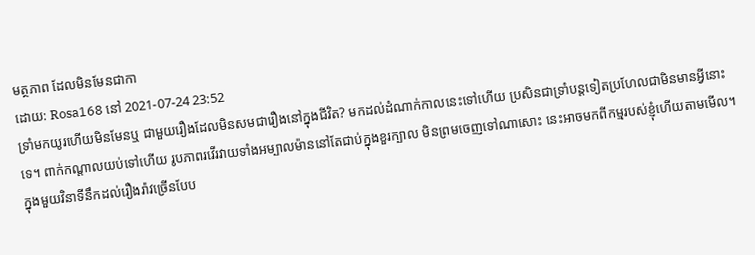មត្ថភាព ដែលមិនមែនជាកា
ដោយ: Rosa168 នៅ 2021-07-24 23:52
ទ្រាំមកយូរហើយមិនមែនឬ ជាមួយរឿងដែលមិនសមជារឿងនៅក្នុងជីវិត? មកដល់ដំណាក់កាលនេះទៅហើយ ប្រសិនជាទ្រាំបន្តទៀតប្រហែលជាមិនមានអ្វីនោះទេ។ ពាក់កណ្តាលយប់ទៅហើយ រូបភាពរវើរវាយទាំងអម្បាលម៉ាននៅតែជាប់ក្នុងខួរក្បាល មិនព្រមចេញទៅណាសោះ នេះអាចមកពីកម្មរបស់ខ្ញុំហើយតាមមើល។ ក្នុងមួយវិនាទីនឹកដល់រឿងរ៉ាវច្រើនបែប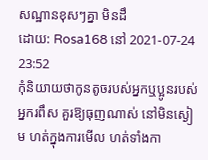សណ្ឋានខុសៗគ្នា មិនដឹ
ដោយ: Rosa168 នៅ 2021-07-24 23:52
កុំនិយាយថាកូនតូចរបស់អ្នកឬប្អូនរបស់អ្នករពឹស គួរឱ្យធុញណាស់ នៅមិនស្ងៀម ហត់ក្នុងការមើល ហត់ទាំងកា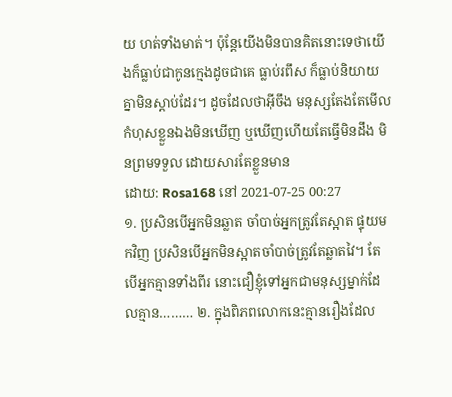យ ហត់ទាំងមាត់។ ប៉ុន្តែយើងមិនបានគិតនោះទេថាយើងក៏ធ្លាប់ជាកូនក្មេងដូចជាគេ ធ្លាប់រពឹស ក៏ធ្លាប់និយាយគ្នាមិនស្តាប់ដែរ។ ដូចដែលថាអ៊ីចឹង មនុស្សតែងតែមើលកំហុសខ្លួនឯងមិនឃើញ ឬឃើញហើយតែធ្វើមិនដឹង មិនព្រមទទួល ដោយសារតែខ្លួនមាន
ដោយ: Rosa168 នៅ 2021-07-25 00:27
១. ប្រសិនបើអ្នកមិនឆ្លាត ចាំបាច់អ្នកត្រូវតែស្អាត ផ្ទុយមកវិញ ប្រសិនបើអ្នកមិនស្អាតចាំបាច់ត្រូវតែឆ្លាតវៃ។ តែបើអ្នកគ្មានទាំងពីរ នោះជឿខ្ញុំទៅអ្នកជាមនុស្សម្នាក់ដែលគ្មាន……… ២. ក្នុងពិភពលោកនេះគ្មានរឿងដែល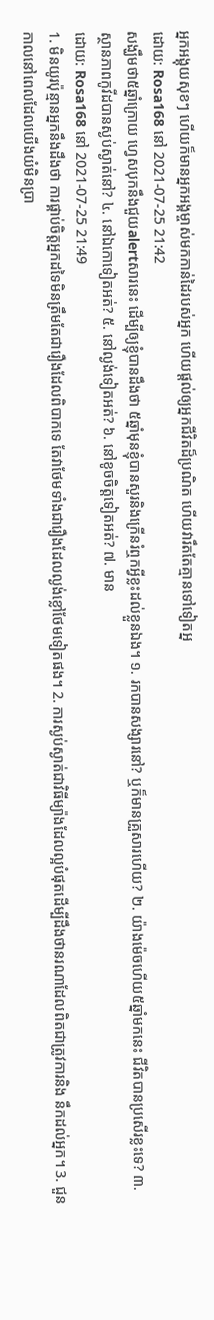អ្នកអង្គុយសុខៗ ហើយក៏មានអ្នកអង្គម្ចាស់មកកាន់ដៃរបស់អ្នក ហើយផ្តល់ឲ្យអ្នកជីវិតដ៏ប្រណិត ហើយវារឹតតែគ្មានទៅទៀតអ្ន
ដោយ: Rosa168 នៅ 2021-07-25 21:42
សង្ឃឹមថា៥ឆ្នាំក្រោយ ហ្វេសបុកនឹងជួយalertសារនេះ ដើម្បីឲ្យខ្ញុំបានដឹងថា ៥ឆ្នាំមុនខ្ញុំបានសួរនិងក្រើនរំឮកអ្វីខ្លះដល់ខ្លួនឯង។ ១. រកបានសង្សារនៅ? ឬក៏មានគ្រួសារហើយ? ២. យ៉ាងម៉េចហើយ៥ឆ្នាំមកនេះ ជីវិតបានប្រសើរខ្លះទេ? ៣. ស្ថានភាពកូវីដបានស្ងប់ស្ងាត់នៅ? ៤. នៅឯកោទៀតអត់? ៥. នៅល្ងង់ទៀតអត់? ៦. នៅខូចចិត្តទៀតអត់? ៧. មាន
ដោយ: Rosa168 នៅ 2021-07-25 21:49
1. មិនយូរប៉ុន្មានអ្នកនឹងដឹងថា ការផ្គាប់ចិត្តអ្នកដទៃមិនត្រឹមតែជារឿងដែលពិបាកទេ តែវាថែមទាំងជារឿងដែលល្ងង់ខ្លៅថែមទៀតផង។ 2. ការស្ងប់ស្ងាត់ជាវិធីម្យ៉ាងដែលល្អបំផុតដើម្បីដឹងថានរណាដែលពិតជាត្រូវការនិង នឹកដល់អ្នក។ 3. ជួនកាលនៅពេលដែលយើងយំមិនប្រា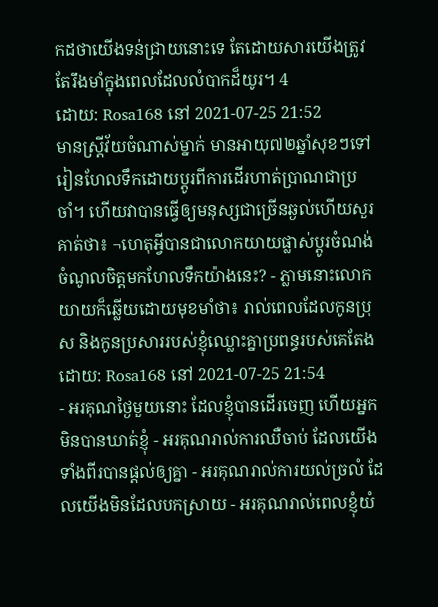កដថាយើងទន់ជ្រាយនោះទេ តែដោយសារយើងត្រូវតែរឹងមាំក្នុងពេលដែលលំបាកដ៏យូរ។ 4
ដោយ: Rosa168 នៅ 2021-07-25 21:52
មានស្រ្តីវ័យចំណាស់ម្នាក់ មានអាយុ៧២ឆ្នាំសុខៗទៅរៀនហែលទឹកដោយប្តូរពីការដើរហាត់ប្រាណជាប្រចាំ។ ហើយវាបានធ្វើឲ្យមនុស្សជាច្រើនឆ្ងល់ហើយសួរគាត់ថា៖ ¬ហេតុអ្វីបានជាលោកយាយផ្លាស់ប្តូរចំណង់ចំណូលចិត្តមកហែលទឹកយ៉ាងនេះ? - ភ្លាមនោះលោកយាយក៏ឆ្លើយដោយមុខមាំថា៖ រាល់ពេលដែលកូនប្រុស និងកូនប្រសាររបស់ខ្ញុំឈ្លោះគ្នាប្រពន្ធរបស់គេតែង
ដោយ: Rosa168 នៅ 2021-07-25 21:54
- អរគុណថ្ងៃមួយនោះ ដែលខ្ញុំបានដើរចេញ ហើយអ្នកមិនបានឃាត់ខ្ញុំ - អរគុណរាល់ការឈឺចាប់ ដែលយើងទាំងពីរបានផ្ដល់ឲ្យគ្នា - អរគុណរាល់ការយល់ច្រលំ ដែលយើងមិនដែលបកស្រាយ - អរគុណរាល់ពេលខ្ញុំយំ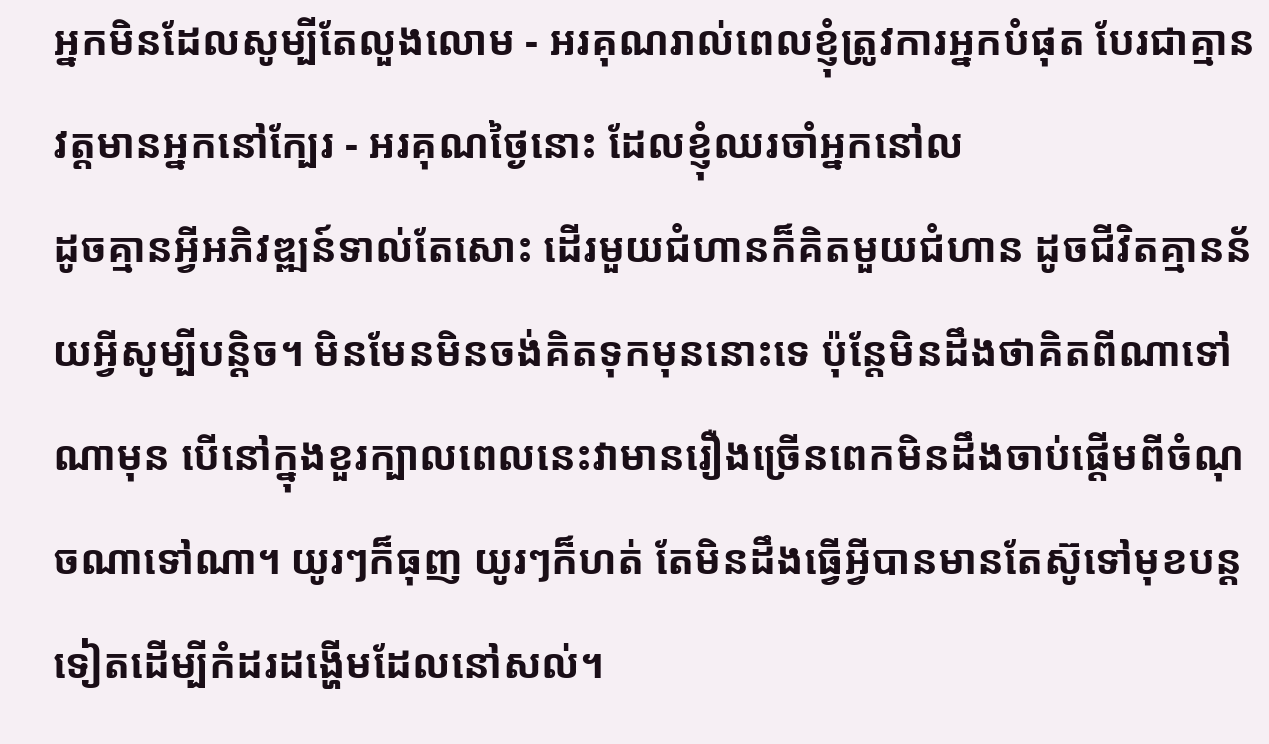អ្នកមិនដែលសូម្បីតែលួងលោម - អរគុណរាល់ពេលខ្ញុំត្រូវការអ្នកបំផុត បែរជាគ្មានវត្ដមានអ្នកនៅក្បែរ - អរគុណថ្ងៃនោះ ដែលខ្ញុំឈរចាំអ្នកនៅល
ដូចគ្មានអ្វីអភិវឌ្ឍន៍ទាល់តែសោះ ដើរមួយជំហានក៏គិតមួយជំហាន ដូចជីវិតគ្មានន័យអ្វីសូម្បីបន្តិច។ មិនមែនមិនចង់គិតទុកមុននោះទេ ប៉ុន្តែមិនដឹងថាគិតពីណាទៅណាមុន បើនៅក្នុងខួរក្បាលពេលនេះវាមានរឿងច្រើនពេកមិនដឹងចាប់ផ្តើមពីចំណុចណាទៅណា។ យូរៗក៏ធុញ យូរៗក៏ហត់ តែមិនដឹងធ្វើអ្វីបានមានតែស៊ូទៅមុខបន្តទៀតដើម្បីកំដរដង្ហើមដែលនៅសល់។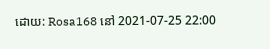ដោយ: Rosa168 នៅ 2021-07-25 22:00